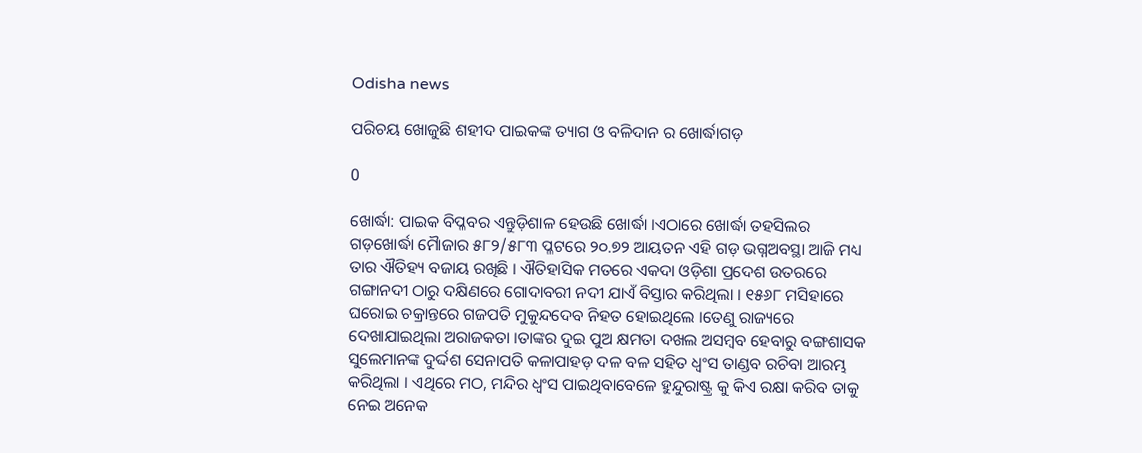Odisha news

ପରିଚୟ ଖୋଜୁଛି ଶହୀଦ ପାଇକଙ୍କ ତ୍ୟାଗ ଓ ବଳିଦାନ ର ଖୋର୍ଦ୍ଧାଗଡ଼

0

ଖୋର୍ଦ୍ଧା: ପାଇକ ବିପ୍ଳବର ଏନ୍ତୁଡ଼ିଶାଳ ହେଉଛି ଖୋର୍ଦ୍ଧା ।ଏଠାରେ ଖୋର୍ଦ୍ଧା ତହସିଲର ଗଡ଼ଖୋର୍ଦ୍ଧା ମୈାଜାର ୫୮୨/୫୮୩ ପ୍ଳଟରେ ୨୦.୭୨ ଆୟତନ ଏହି ଗଡ଼ ଭଗ୍ନଅବସ୍ଥା ଆଜି ମଧ୍ୟ ତାର ଐତିହ୍ୟ ବଜାୟ ରଖିଛି । ଐତିହାସିକ ମତରେ ଏକଦା ଓଡ଼ିଶା ପ୍ରଦେଶ ଉତରରେ ଗଙ୍ଗାନଦୀ ଠାରୁ ଦକ୍ଷିଣରେ ଗୋଦାବରୀ ନଦୀ ଯାଏଁ ବିସ୍ତାର କରିଥିଲା । ୧୫୬୮ ମସିହାରେ ଘରୋଇ ଚକ୍ରାନ୍ତରେ ଗଜପତି ମୁକୁନ୍ଦଦେବ ନିହତ ହୋଇଥିଲେ ।ତେଣୁ ରାଜ୍ୟରେ ଦେଖାଯାଇଥିଲା ଅରାଜକତା ।ତାଙ୍କର ଦୁଇ ପୁଅ କ୍ଷମତା ଦଖଲ ଅସମ୍ବବ ହେବାରୁ ବଙ୍ଗଶାସକ ସୁଲେମାନଙ୍କ ଦୁର୍ଦ୍ଦଶ ସେନାପତି କଳାପାହଡ଼ ଦଳ ବଳ ସହିତ ଧ୍ୱଂସ ତାଣ୍ଡବ ରଚିବା ଆରମ୍ଭ କରିଥିଲା । ଏଥିରେ ମଠ, ମନ୍ଦିର ଧ୍ୱଂସ ପାଇଥିବାବେଳେ ହୁନ୍ଦୁରାଷ୍ଟ୍ର କୁ କିଏ ରକ୍ଷା କରିବ ତାକୁ ନେଇ ଅନେକ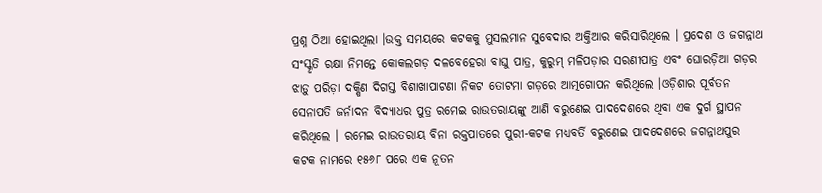ପ୍ରଶ୍ନ ଠିଆ ହୋଇଥିଲା ।ଉକ୍ତ ସମୟରେ କଟକକୁ ମୁସଲମାନ ସୁବେଦାର ଅକ୍ତିଆର କରିସାରିଥିଲେ । ପ୍ରଦେଶ ଓ ଜଗନ୍ନାଥ ସଂସ୍କୃତି ରକ୍ଷା ନିମନ୍ତେ କୋକଲଗଡ଼ ଦଳବେହେରା ବାଘୁ ପାତ୍ର, କୁରୁମ୍ ମଳିପଡ଼ାର ସରଣୀପାତ୍ର ଏବଂ ଘୋରଡ଼ିଆ ଗଡ଼ର ଝାଡ଼ୁ ପରିଡ଼ା ଦକ୍ଷିଣ ଦିଗସ୍ତ ବିଶାଖାପାଟଣା ନିକଟ ତୋଟମା ଗଡ଼ରେ ଆତ୍ମଗୋପନ କରିଥିଲେ ।ଓଡ଼ିଶାର ପୂର୍ବତନ ସେନାପତି ଜର୍ନାଦନ ବିଦ୍ୟାଧର ପୁତ୍ର ରମେଇ ରାଉତରାୟଙ୍କୁ ଆଣି ବରୁଣେଇ ପାଦଦେଶରେ ଥିବା ଏକ ଦୁର୍ଗ ସ୍ଥାପନ କରିଥିଲେ । ରମେଇ ରାଉତରାୟ ବିନା ରକ୍ତପାତରେ ପୁରୀ-କଟକ ମଧ୍ୟବର୍ତି ବରୁଣେଇ ପାଦଦେଶରେ ଜଗନ୍ନାଥପୁର କଟକ ନାମରେ ୧୫୬୮ ପରେ ଏକ ନୂତନ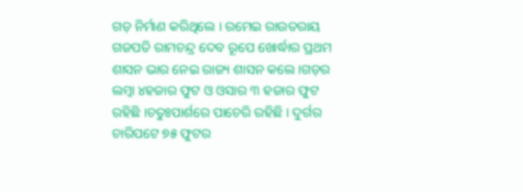ଗଡ଼ ନିର୍ମାଣ କରିଥିଲେ । ରମେଇ ରାଉତରାୟ ଗଜପତି ରାମଚନ୍ଦ୍ର ଦେବ ରୂପେ ଖୋର୍ଦ୍ଧାର ପ୍ରଥମ ଶାସନ ଭାର ନେଇ ରାଜ୍ୟ ଶାସନ କଲେ ।ଗଡ଼ର ଲମ୍ବା ୪ହଜାର ଫୁଟ ଓ ଓସାର ୩ ହଜାର ଫୁଟ ରହିଛି ।ଚତୁଃପାର୍ଶରେ ପାଚେରି ରହିଛି । ଦୁର୍ଗର ଚାରିପଟେ ୭୫ ଫୁଟର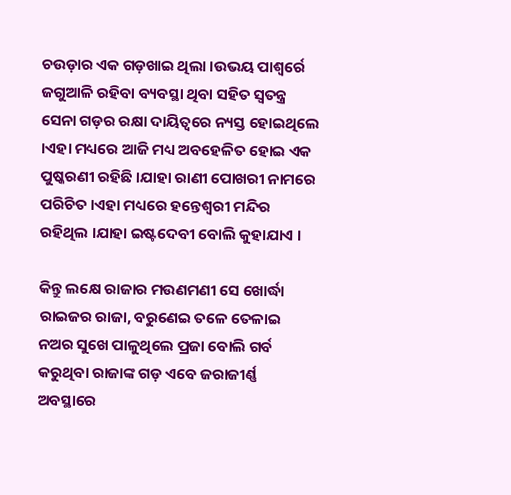ଚଉଡ଼ାର ଏକ ଗଡ଼ଖାଇ ଥିଲା ।ଉଭୟ ପାଶ୍ୱର୍ରେ ଜଗୁଆଳି ରହିବା ବ୍ୟବସ୍ଥା ଥିବା ସହିତ ସ୍ୱତନ୍ତ୍ର ସେନା ଗଡ଼ର ରକ୍ଷା ଦାୟିତ୍ୱରେ ନ୍ୟସ୍ତ ହୋଇଥିଲେ ।ଏହା ମଧ୍ୟରେ ଆଜି ମଧ୍ୟ ଅବହେଳିତ ହୋଇ ଏକ ପୁଷ୍କରଣୀ ରହିଛି ।ଯାହା ରାଣୀ ପୋଖରୀ ନାମରେ ପରିଚିତ ।ଏହା ମଧ୍ୟରେ ହନ୍ତେଶ୍ୱରୀ ମନ୍ଦିର ରହିଥିଲ ।ଯାହା ଇଷ୍ଟଦେବୀ ବୋଲି କୁହାଯାଏ ।

କିନ୍ତୁ ଲକ୍ଷେ ରାଜାର ମଉଣମଣୀ ସେ ଖୋର୍ଦ୍ଧା ରାଇଜର ରାଜା, ବରୁଣେଇ ତଳେ ତେଳାଇ ନଅର ସୁଖେ ପାଳୁଥିଲେ ପ୍ରଜା ବୋଲି ଗର୍ବ କରୁଥିବା ରାଜାଙ୍କ ଗଡ଼ ଏବେ ଜରାଜୀର୍ଣ୍ଣ ଅବସ୍ଥାରେ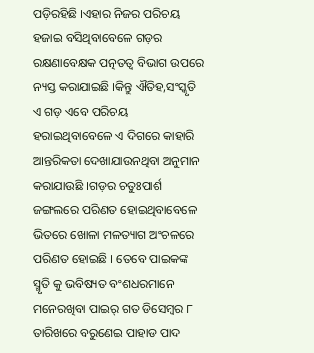ପଡ଼ିରହିଛି ।ଏହାର ନିଜର ପରିଚୟ ହଜାଇ ବସିଥିବାବେଳେ ଗଡ଼ର ରକ୍ଷଣାବେକ୍ଷକ ପତ୍ନତତ୍ୱ ବିଭାଗ ଉପରେ ନ୍ୟସ୍ତ କରାଯାଇଛି ।କିନ୍ତୁ ଐତିହ,ସଂସ୍କୃତି ଏ ଗଡ଼ ଏବେ ପରିଚୟ ହରାଇଥିବାବେଳେ ଏ ଦିଗରେ କାହାରି ଆନ୍ତରିକତା ଦେଖାଯାଉନଥିବା ଅନୁମାନ କରାଯାଉଛି ।ଗଡ଼ର ଚତୁଃପାର୍ଶ ଜଙ୍ଗଲରେ ପରିଣତ ହୋଇଥିବାବେଳେ ଭିତରେ ଖୋଳା ମଳତ୍ୟାଗ ଅଂଚଳରେ ପରିଣତ ହୋଇଛି । ତେବେ ପାଇକଙ୍କ ସ୍ମୃତି କୁ ଭବିଷ୍ୟତ ବଂଶଧରମାନେ ମନେରଖିବା ପାଇର୍ ଗତ ଡିସେମ୍ବର ୮ ତାରିଖରେ ବରୁଣେଇ ପାହାଡ ପାଦ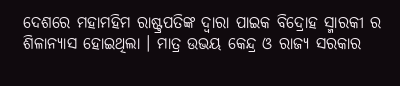ଦେଶରେ ମହାମହିମ ରାଷ୍ଟ୍ରପତିଙ୍କ ଦ୍ୱାରା ପାଇକ ବିଦ୍ରୋହ ସ୍ମାରକୀ ର ଶିଳାନ୍ୟାସ ହୋଇଥିଲା । ମାତ୍ର ଉଭୟ କେନ୍ଦ୍ର ଓ ରାଜ୍ୟ ସରକାର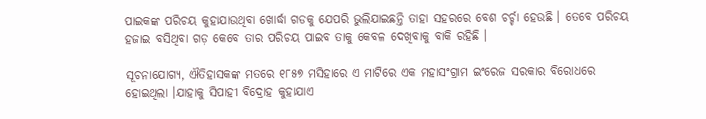ପାଇକଙ୍କ ପରିଚୟ କୁହାଯାଉଥିବା ଖୋର୍ଦ୍ଧା ଗଡକୁ ଯେପରି ଭୁଲିଯାଇଛନ୍ତି ତାହା ସହରରେ ବେଶ ଚର୍ଚ୍ଚା ହେଉଛି । ତେବେ ପରିଚୟ ହଜାଇ ବସିଥିବା ଗଡ଼ କେବେ ତାର ପରିଚୟ ପାଇବ ତାକୁ କେବଳ ଦେଖିବାକୁ ବାକି ରହିଛି ।

ସୂଚନାଯୋଗ୍ୟ, ଐତିହାସକଙ୍କ ମତରେ ୧୮୫୭ ମସିହାରେ ଏ ମାଟିରେ ଏକ ମହାସଂଗ୍ରାମ ଇଂରେଜ ସରକାର ବିରୋଧରେ ହୋଇଥିଲା ।ଯାହାକୁ ସିପାହୀ ବିଦ୍ରୋହ କୁହାଯାଏ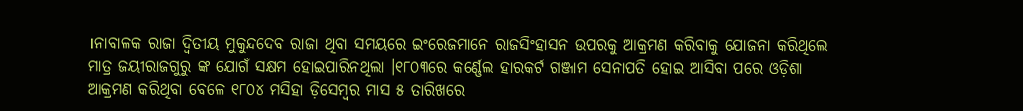।ନାବାଳକ ରାଜା ଦ୍ୱିତୀୟ ମୁକୁନ୍ଦଦେବ ରାଜା ଥିବା ସମୟରେ ଇଂରେଜମାନେ ରାଜସିଂହାସନ ଉପରକୁ ଆକ୍ରମଣ କରିବାକୁ ଯୋଜନା କରିଥିଲେ ମାତ୍ର ଜୟୀରାଜଗୁରୁ ଙ୍କ ଯୋଗଁ ସକ୍ଷମ ହୋଇପାରିନଥିଲା ।୧୮୦୩ରେ କର୍ଣ୍ଣେଲ ହାରକର୍ଟ ଗଞ୍ଜାମ ସେନାପତି ହୋଇ ଆସିବା ପରେ ଓଡ଼ିଶା ଆକ୍ରମଣ କରିଥିବା ବେଳେ ୧୮୦୪ ମସିହା ଡ଼ିସେମ୍ବର ମାସ ୫ ତାରିଖରେ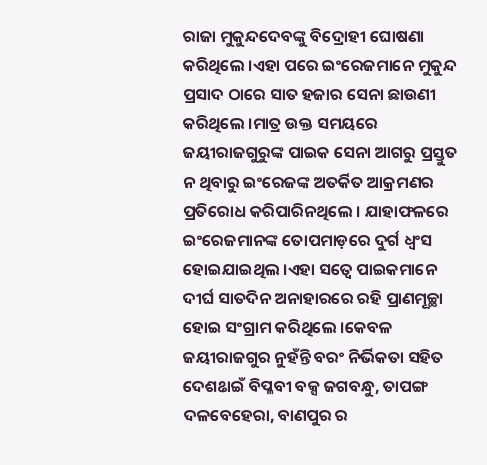ରାଜା ମୁକୁନ୍ଦଦେବଙ୍କୁ ବିଦ୍ରୋହୀ ଘୋଷଣା କରିଥିଲେ ।ଏହା ପରେ ଇଂରେଜମାନେ ମୁକୁନ୍ଦ ପ୍ରସାଦ ଠାରେ ସାତ ହଜାର ସେନା ଛାଉଣୀ କରିଥିଲେ ।ମାତ୍ର ଉକ୍ତ ସମୟରେ ଜୟୀରାଜଗୁରୁଙ୍କ ପାଇକ ସେନା ଆଗରୁ ପ୍ରସ୍ତୁତ ନ ଥିବାରୁ ଇଂରେଜଙ୍କ ଅତର୍କିତ ଆକ୍ରମଣର ପ୍ରତିରୋଧ କରିପାରିନଥିଲେ । ଯାହାଫଳରେ ଇଂରେଜମାନଙ୍କ ତୋପମାଡ଼ରେ ଦୁର୍ଗ ଧ୍ୱଂସ ହୋଇଯାଇଥିଲ ।ଏହା ସତ୍ୱେ ପାଇକମାନେ ଦୀର୍ଘ ସାତଦିନ ଅନାହାରରେ ରହି ପ୍ରାଣମୂଚ୍ଛା ହୋଇ ସଂଗ୍ରାମ କରିଥିଲେ ।କେବଳ ଜୟୀରାଜଗୁର ନୁହଁନ୍ତି ବରଂ ନିର୍ଭିକତା ସହିତ ଦେଶଌାଇଁ ବିପ୍ଳବୀ ବକ୍ସ ଜଗବନ୍ଧୁ, ତାପଙ୍ଗ ଦଳବେହେରା, ବାଣପୁର ର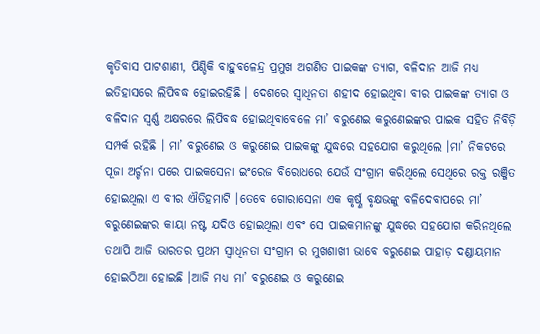କୃତିବାସ ପାଟଶାଣୀ, ପିଣ୍ଡିକି ବାହୁବଳେନ୍ଦ୍ର ପ୍ରମୁଖ ଅଗଣିତ ପାଇକଙ୍କ ତ୍ୟାଗ, ବଳିଦାନ ଆଜି ମଧ୍ୟ ଇତିହାସରେ ଲିପିବଦ୍ଧ ହୋଇରହିଛି । ଦେଶରେ ସ୍ୱାଧିନତା ଶହୀଦ ହୋଇଥିବା ବୀର ପାଇକଙ୍କ ତ୍ୟାଗ ଓ ବଳିଦାନ ସ୍ୱର୍ଣ୍ଣ ଅକ୍ଷରରେ ଲିପିବଦ୍ଧ ହୋଇଥିବାବେଳେ ମା’ ବରୁଣେଇ କରୁଣେଇଙ୍କର ପାଇକ ସହିତ ନିବିଡ଼ି ସମ୍ପର୍କ ରହିଛି । ମା’ ବରୁଣେଇ ଓ କରୁଣେଇ ପାଇକଙ୍କୁ ଯୁଦ୍ଧରେ ସହଯୋଗ କରୁଥିଲେ ।ମା’ ନିକଟରେ ପୂଜା ଅର୍ଚ୍ଚନା ପରେ ପାଇକସେନା ଇଂରେଜ ବିରୋଧରେ ଯେଉଁ ସଂଗ୍ରାମ କରିଥିଲେ ସେଥିରେ ରକ୍ତ ରଞ୍ଜିତ ହୋଇଥିଲା ଏ ବୀର ଐତିହମାଟି ।ତେବେ ଗୋରାସେନା ଏକ କୃର୍ଷ୍ଣ ବୃକ୍ଷଭଙ୍କୁ ବଳିଦେବାପରେ ମା’ ବରୁଣେଇଙ୍କର କାୟା ନଷ୍ଟ ଯଦିଓ ହୋଇଥିଲା ଏବଂ ସେ ପାଇକମାନଙ୍କୁ ଯୁଦ୍ଧରେ ସହଯୋଗ କରିନଥିଲେ ତଥାପି ଆଜି ଭାରତର ପ୍ରଥମ ସ୍ୱାଧିନତା ସଂଗ୍ରାମ ର ମୁଖଶାଖୀ ଭାବେ ବରୁଣେଇ ପାହାଡ଼ ଦଣ୍ଡାୟମାନ ହୋଇଠିଆ ହୋଇଛି ।ଆଜି ମଧ୍ୟ ମା’ ବରୁଣେଇ ଓ କରୁଣେଇ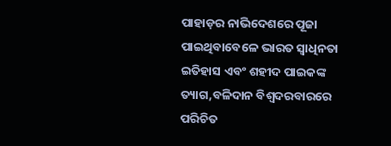ପାହାଡ଼ର ନାଭିଦେଶରେ ପୂଜା ପାଇଥିବାବେଳେ ଭାରତ ସ୍ୱାଧିନତା ଇତିହାସ ଏବଂ ଶହୀଦ ପାଇକଙ୍କ ତ୍ୟାଗ,ବଳିଦାନ ବିଶ୍ୱଦରବାରରେ ପରିଚିତ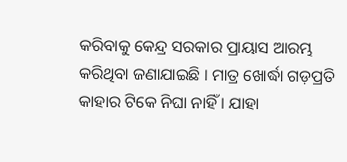କରିବାକୁ କେନ୍ଦ୍ର ସରକାର ପ୍ରାୟାସ ଆରମ୍ଭ କରିଥିବା ଜଣାଯାଇଛି । ମାତ୍ର ଖୋର୍ଦ୍ଧା ଗଡ଼ପ୍ରତି କାହାର ଟିକେ ନିଘା ନାହିଁ । ଯାହା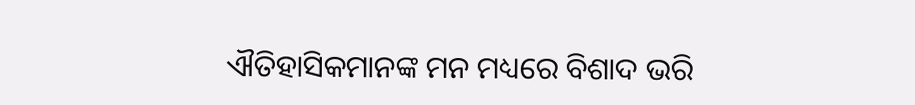ଐତିହାସିକମାନଙ୍କ ମନ ମଧ୍ୟରେ ବିଶାଦ ଭରି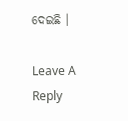ଦେଇଛି ।

Leave A Reply